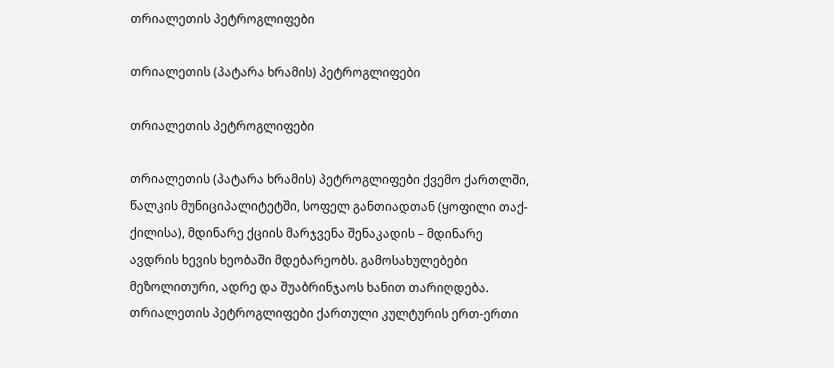თრიალეთის პეტროგლიფები

თრიალეთის (პატარა ხრამის) პეტროგლიფები

თრიალეთის პეტროგლიფები

თრიალეთის (პატარა ხრამის) პეტროგლიფები ქვემო ქართლში, წალკის მუნიციპალიტეტში, სოფელ განთიადთან (ყოფილი თაქ-ქილისა), მდინარე ქციის მარჯვენა შენაკადის – მდინარე ავდრის ხევის ხეობაში მდებარეობს. გამოსახულებები მეზოლითური, ადრე და შუაბრინჯაოს ხანით თარიღდება. თრიალეთის პეტროგლიფები ქართული კულტურის ერთ-ერთი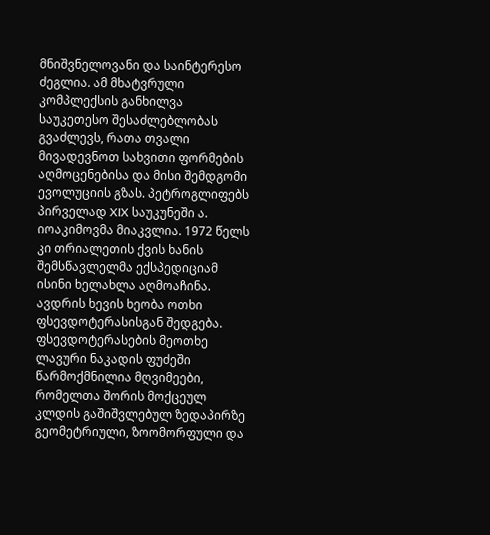მნიშვნელოვანი და საინტერესო ძეგლია. ამ მხატვრული კომპლექსის განხილვა საუკეთესო შესაძლებლობას გვაძლევს, რათა თვალი მივადევნოთ სახვითი ფორმების აღმოცენებისა და მისი შემდგომი ევოლუციის გზას. პეტროგლიფებს პირველად XIX საუკუნეში ა. იოაკიმოვმა მიაკვლია. 1972 წელს კი თრიალეთის ქვის ხანის შემსწავლელმა ექსპედიციამ ისინი ხელახლა აღმოაჩინა. ავდრის ხევის ხეობა ოთხი ფსევდოტერასისგან შედგება. ფსევდოტერასების მეოთხე ლავური ნაკადის ფუძეში წარმოქმნილია მღვიმეები, რომელთა შორის მოქცეულ კლდის გაშიშვლებულ ზედაპირზე გეომეტრიული, ზოომორფული და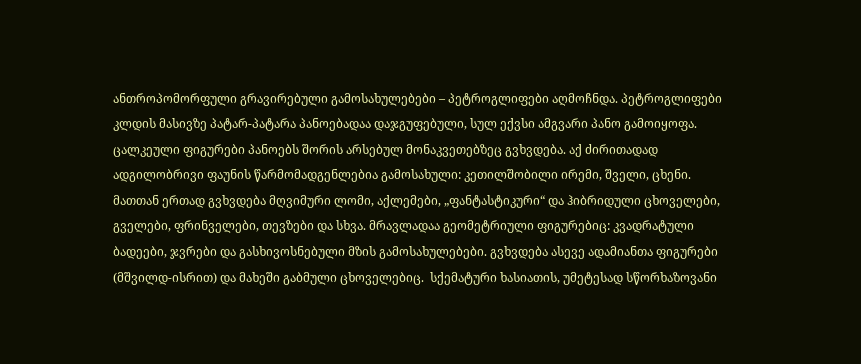ანთროპომორფული გრავირებული გამოსახულებები – პეტროგლიფები აღმოჩნდა. პეტროგლიფები კლდის მასივზე პატარ-პატარა პანოებადაა დაჯგუფებული, სულ ექვსი ამგვარი პანო გამოიყოფა. ცალკეული ფიგურები პანოებს შორის არსებულ მონაკვეთებზეც გვხვდება. აქ ძირითადად ადგილობრივი ფაუნის წარმომადგენლებია გამოსახული: კეთილშობილი ირემი, შველი, ცხენი. მათთან ერთად გვხვდება მღვიმური ლომი, აქლემები, „ფანტასტიკური“ და ჰიბრიდული ცხოველები, გველები, ფრინველები, თევზები და სხვა. მრავლადაა გეომეტრიული ფიგურებიც: კვადრატული ბადეები, ჯვრები და გასხივოსნებული მზის გამოსახულებები. გვხვდება ასევე ადამიანთა ფიგურები (მშვილდ-ისრით) და მახეში გაბმული ცხოველებიც.  სქემატური ხასიათის, უმეტესად სწორხაზოვანი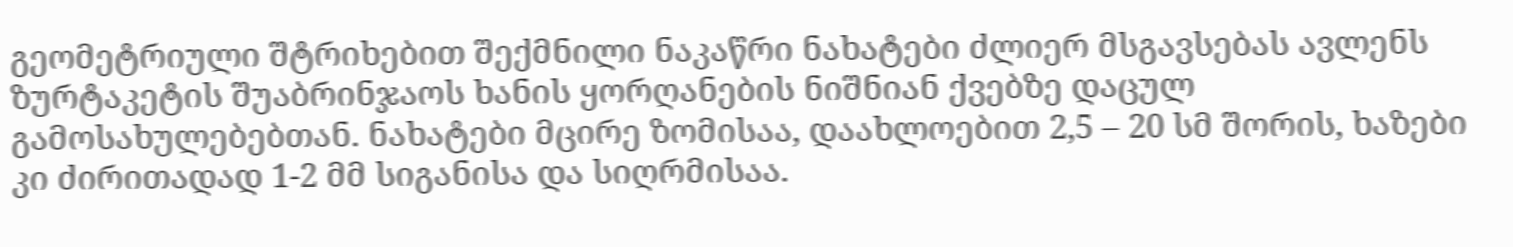გეომეტრიული შტრიხებით შექმნილი ნაკაწრი ნახატები ძლიერ მსგავსებას ავლენს ზურტაკეტის შუაბრინჯაოს ხანის ყორღანების ნიშნიან ქვებზე დაცულ გამოსახულებებთან. ნახატები მცირე ზომისაა, დაახლოებით 2,5 – 20 სმ შორის, ხაზები კი ძირითადად 1-2 მმ სიგანისა და სიღრმისაა.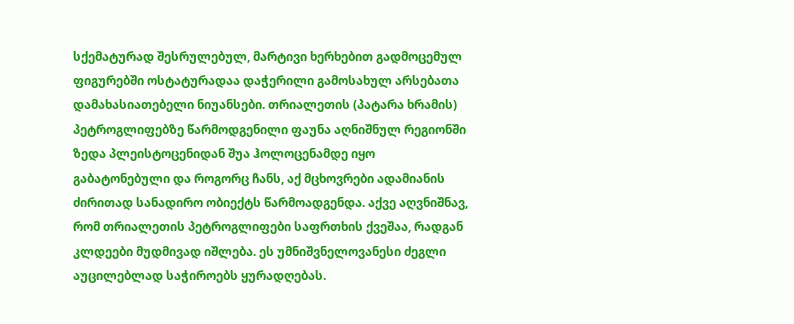სქემატურად შესრულებულ, მარტივი ხერხებით გადმოცემულ ფიგურებში ოსტატურადაა დაჭერილი გამოსახულ არსებათა დამახასიათებელი ნიუანსები. თრიალეთის (პატარა ხრამის) პეტროგლიფებზე წარმოდგენილი ფაუნა აღნიშნულ რეგიონში ზედა პლეისტოცენიდან შუა ჰოლოცენამდე იყო გაბატონებული და როგორც ჩანს, აქ მცხოვრები ადამიანის ძირითად სანადირო ობიექტს წარმოადგენდა. აქვე აღვნიშნავ, რომ თრიალეთის პეტროგლიფები საფრთხის ქვეშაა, რადგან კლდეები მუდმივად იშლება. ეს უმნიშვნელოვანესი ძეგლი აუცილებლად საჭიროებს ყურადღებას.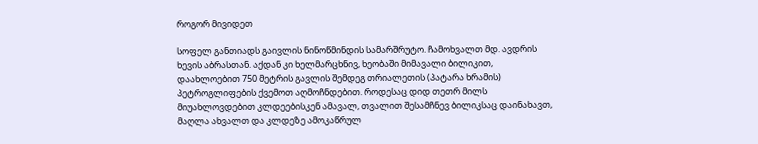როგორ მივიდეთ

სოფელ განთიადს გაივლის ნინოწმინდის სამარშრუტო. ჩამოხვალთ მდ. ავდრის ხევის აბრასთან. აქდან კი ხელმარცხნივ, ხეობაში მიმავალი ბილიკით, დაახლოებით 750 მეტრის გავლის შემდეგ თრიალეთის (პატარა ხრამის) პეტროგლიფების ქვემოთ აღმოჩნდებით. როდესაც დიდ თეთრ მილს მიუახლოვდებით კლდეებისკენ ამავალ, თვალით შესამჩნევ ბილიკსაც დაინახავთ,  მაღლა ახვალთ და კლდეზე ამოკაწრულ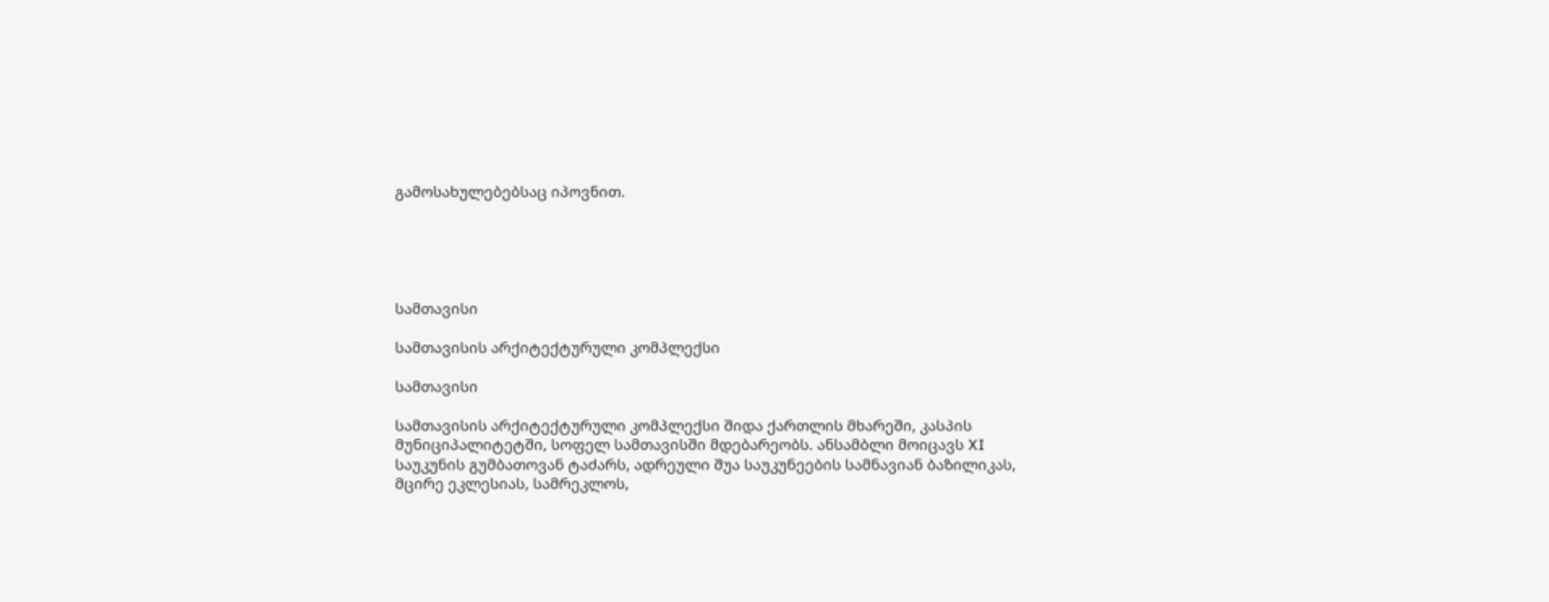გამოსახულებებსაც იპოვნით.





სამთავისი

სამთავისის არქიტექტურული კომპლექსი

სამთავისი

სამთავისის არქიტექტურული კომპლექსი შიდა ქართლის მხარეში, კასპის მუნიციპალიტეტში, სოფელ სამთავისში მდებარეობს. ანსამბლი მოიცავს XI საუკუნის გუმბათოვან ტაძარს, ადრეული შუა საუკუნეების სამნავიან ბაზილიკას, მცირე ეკლესიას, სამრეკლოს,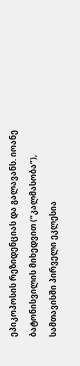ეპიკოპოსის რეზიდენციას და გალავანს. იოანე ბატონისვილის მიხედვით (“კალმასობა”), სამთავისში პირველი ეკლესია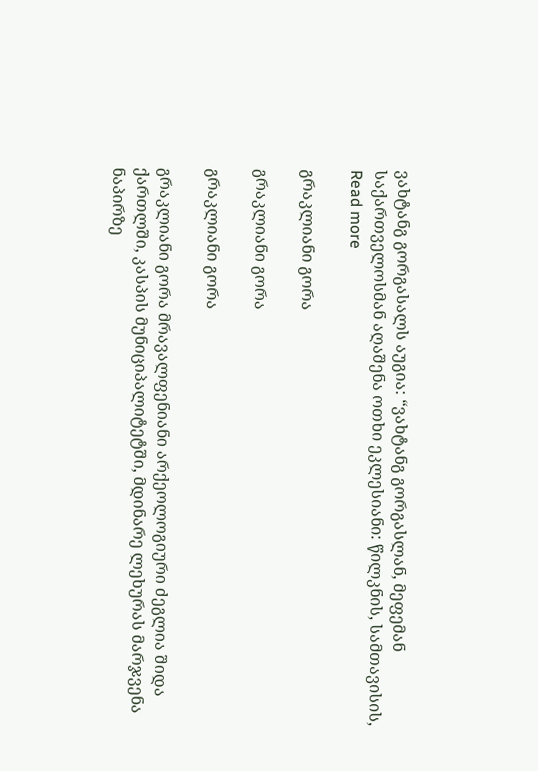ვახტანგ გორგასალს აუგია: “ვახტანგ გორგასლან, მეფემან საქართველოსმან აღაშენა ოთხი ეკლესიანი: წილკნის, სამთავისის, Read more

გრაკლიანი გორა

გრაკლიანი გორა

გრაკლიანი გორა

გრაკლიანი გორა მრავალფენიანი არქეოლოგიური ძეგლია შიდა ქართლში, კასპის მუნიციპალიტეტში, მდინარე ლეხურას მარჯვენა ნაპირზე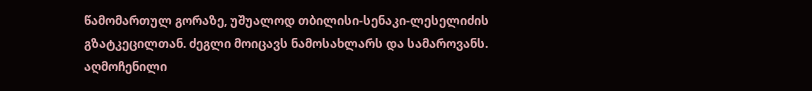წამომართულ გორაზე, უშუალოდ თბილისი-სენაკი-ლესელიძის გზატკეცილთან. ძეგლი მოიცავს ნამოსახლარს და სამაროვანს. აღმოჩენილი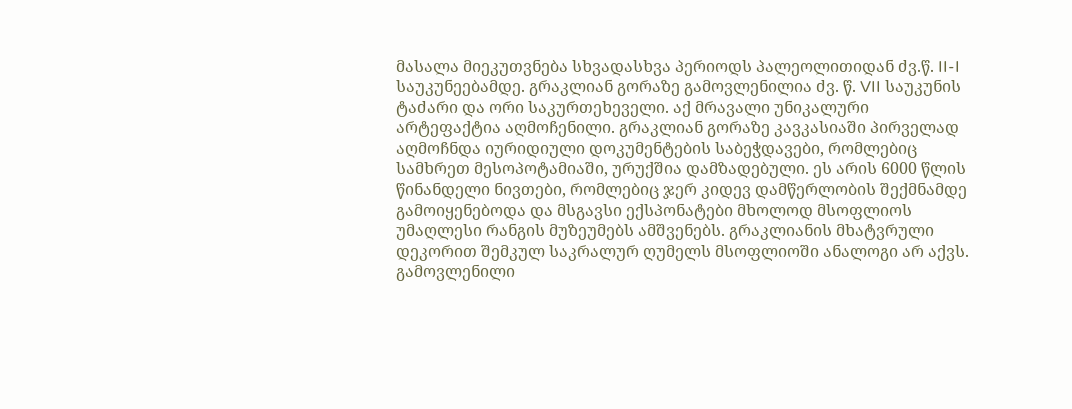მასალა მიეკუთვნება სხვადასხვა პერიოდს პალეოლითიდან ძვ.წ. II-I საუკუნეებამდე. გრაკლიან გორაზე გამოვლენილია ძვ. წ. VII საუკუნის ტაძარი და ორი საკურთეხეველი. აქ მრავალი უნიკალური არტეფაქტია აღმოჩენილი. გრაკლიან გორაზე კავკასიაში პირველად აღმოჩნდა იურიდიული დოკუმენტების საბეჭდავები, რომლებიც სამხრეთ მესოპოტამიაში, ურუქშია დამზადებული. ეს არის 6000 წლის წინანდელი ნივთები, რომლებიც ჯერ კიდევ დამწერლობის შექმნამდე გამოიყენებოდა და მსგავსი ექსპონატები მხოლოდ მსოფლიოს უმაღლესი რანგის მუზეუმებს ამშვენებს. გრაკლიანის მხატვრული დეკორით შემკულ საკრალურ ღუმელს მსოფლიოში ანალოგი არ აქვს. გამოვლენილი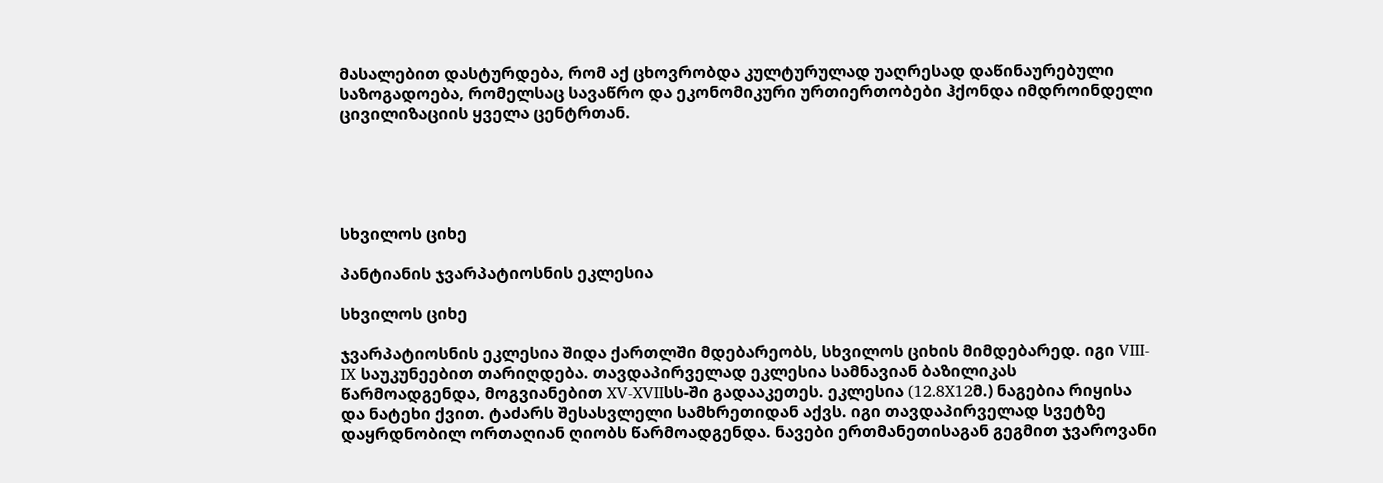მასალებით დასტურდება, რომ აქ ცხოვრობდა კულტურულად უაღრესად დაწინაურებული საზოგადოება, რომელსაც სავაწრო და ეკონომიკური ურთიერთობები ჰქონდა იმდროინდელი ცივილიზაციის ყველა ცენტრთან.





სხვილოს ციხე

პანტიანის ჯვარპატიოსნის ეკლესია

სხვილოს ციხე

ჯვარპატიოსნის ეკლესია შიდა ქართლში მდებარეობს, სხვილოს ციხის მიმდებარედ. იგი VIII-IX საუკუნეებით თარიღდება. თავდაპირველად ეკლესია სამნავიან ბაზილიკას წარმოადგენდა, მოგვიანებით XV-XVIIსს-ში გადააკეთეს. ეკლესია (12.8X12მ.) ნაგებია რიყისა და ნატეხი ქვით. ტაძარს შესასვლელი სამხრეთიდან აქვს. იგი თავდაპირველად სვეტზე დაყრდნობილ ორთაღიან ღიობს წარმოადგენდა. ნავები ერთმანეთისაგან გეგმით ჯვაროვანი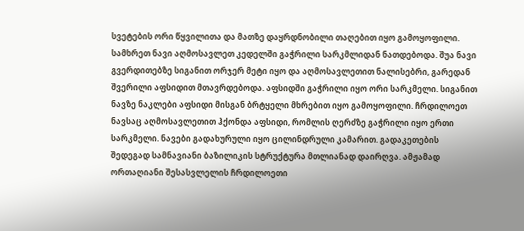სვეტების ორი წყვილითა და მათზე დაყრდნობილი თაღებით იყო გამოყოფილი. სამხრეთ ნავი აღმოსავლეთ კედელში გაჭრილი სარკმლიდან ნათდებოდა. შუა ნავი გვერდითებზე სიგანით ორჯერ მეტი იყო და აღმოსავლეთით ნალისებრი, გარედან შვერილი აფსიდით მთავრდებოდა. აფსიდში გაჭრილი იყო ორი სარკმელი. სიგანით ნავზე ნაკლები აფსიდი მისგან ბრტყელი მხრებით იყო გამოყოფილი. ჩრდილოეთ ნავსაც აღმოსავლეთით ჰქონდა აფსიდი, რომლის ღერძზე გაჭრილი იყო ერთი სარკმელი. ნავები გადახურული იყო ცილინდრული კამარით. გადაკეთების შედეგად სამნავიანი ბაზილიკის სტრუქტურა მთლიანად დაირღვა. ამჟამად ორთაღიანი შესასვლელის ჩრდილოეთი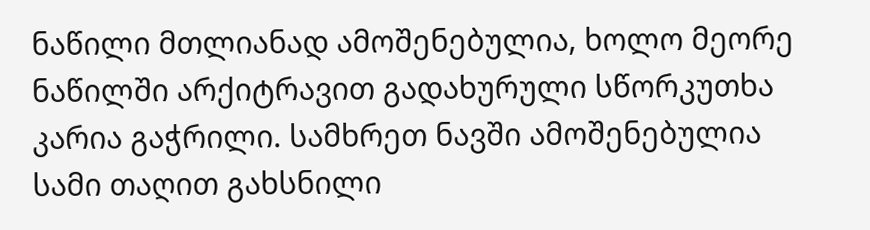ნაწილი მთლიანად ამოშენებულია, ხოლო მეორე ნაწილში არქიტრავით გადახურული სწორკუთხა კარია გაჭრილი. სამხრეთ ნავში ამოშენებულია სამი თაღით გახსნილი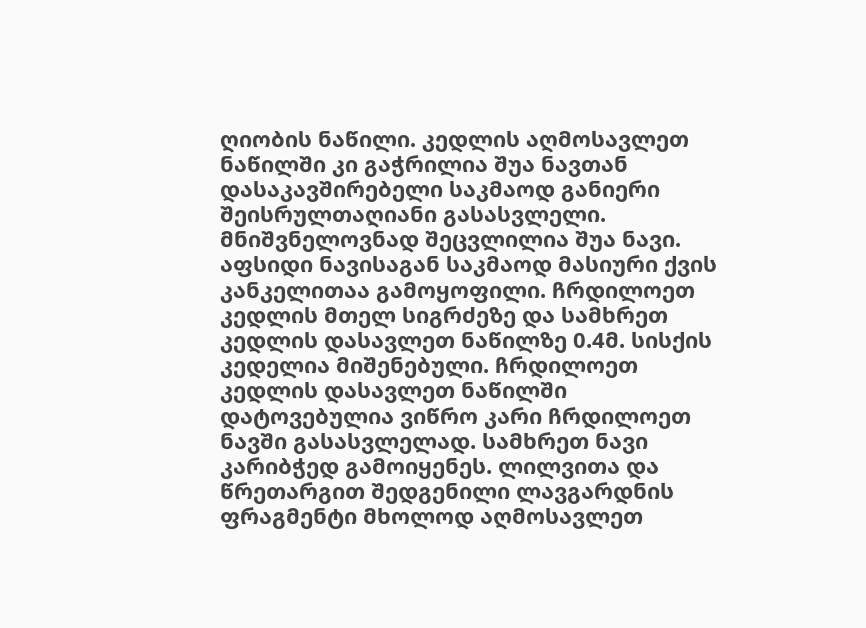ღიობის ნაწილი. კედლის აღმოსავლეთ ნაწილში კი გაჭრილია შუა ნავთან დასაკავშირებელი საკმაოდ განიერი შეისრულთაღიანი გასასვლელი. მნიშვნელოვნად შეცვლილია შუა ნავი. აფსიდი ნავისაგან საკმაოდ მასიური ქვის კანკელითაა გამოყოფილი. ჩრდილოეთ კედლის მთელ სიგრძეზე და სამხრეთ კედლის დასავლეთ ნაწილზე 0.4მ. სისქის კედელია მიშენებული. ჩრდილოეთ კედლის დასავლეთ ნაწილში დატოვებულია ვიწრო კარი ჩრდილოეთ ნავში გასასვლელად. სამხრეთ ნავი კარიბჭედ გამოიყენეს. ლილვითა და წრეთარგით შედგენილი ლავგარდნის ფრაგმენტი მხოლოდ აღმოსავლეთ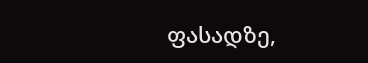ფასადზე,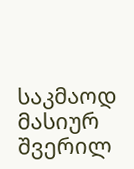საკმაოდ მასიურ შვერილ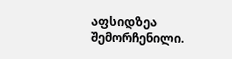აფსიდზეა შემორჩენილი.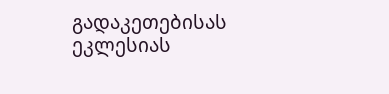გადაკეთებისას ეკლესიას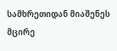სამხრეთიდან მიაშენეს მცირე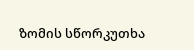ზომის სწორკუთხა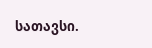სათავსი.